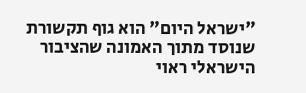"ישראל היום" הוא גוף תקשורת שנוסד מתוך האמונה שהציבור הישראלי ראוי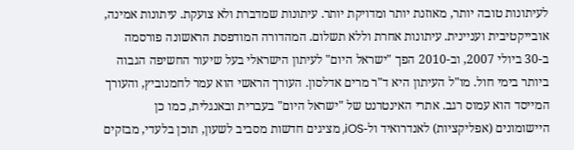לעיתונות טובה יותר, מאוזנת יותר ומדויקת יותר. עיתונות שמדברת ולא צועקת. עיתונות אמינה, אובייקטיבית ועניינית. עיתונות אחרת וללא תשלום. המהדורה המודפסת הראשונה פורסמה ב-30 ביולי 2007, וב-2010 הפך "ישראל היום" לעיתון הישראלי בעל שיעור החשיפה הגבוה ביותר בימי חול. מו"ל העיתון היא ד"ר מרים אדלסון. העורך הראשי הוא עמר לחמנוביץ, והעורך המייסד הוא עמוס רגב. אתרי האינטרנט של "ישראל היום" בעברית ובאנגלית, כמו כן היישומונים (אפליקציות) לאנדרואיד ול-iOS, מציגים חדשות מסביב לשעון, תוכן בלעדי, מבזקים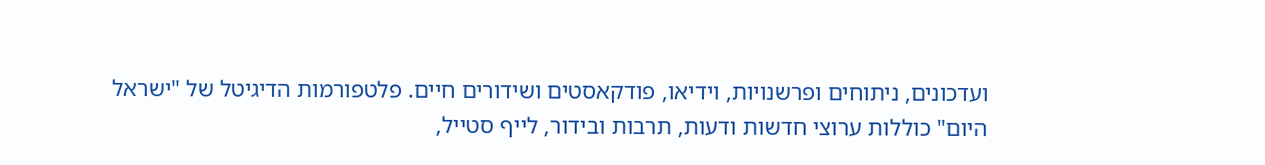ועדכונים, ניתוחים ופרשנויות, וידיאו, פודקאסטים ושידורים חיים. פלטפורמות הדיגיטל של "ישראל היום" כוללות ערוצי חדשות ודעות, תרבות ובידור, לייף סטייל,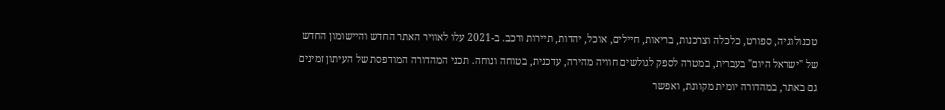טכנולוגיה, ספורט, כלכלה וצרכנות, בריאות, חיילים, אוכל, יהדות, תיירות ורכב. ב-2021 עלו לאוויר האתר החדש והיישומון החדש של "ישראל היום" בעברית, במטרה לספק לגולשים חוויה מהירה, עדכנית, בטוחה ונוחה. תכני המהדורה המודפסת של העיתון זמינים גם באתר, במהדורה יומית מקוונת, ואפשר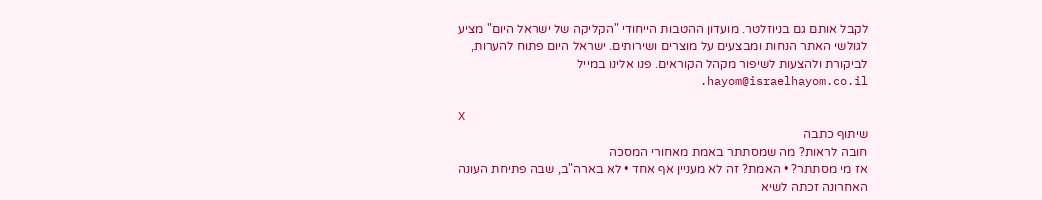לקבל אותם גם בניוזלטר. מועדון ההטבות הייחודי "הקליקה של ישראל היום" מציע לגולשי האתר הנחות ומבצעים על מוצרים ושירותים. ישראל היום פתוח להערות, לביקורת ולהצעות לשיפור מקהל הקוראים. פנו אלינו במייל hayom@israelhayom.co.il.

X
שיתוף כתבה
חובה לראות? מה שמסתתר באמת מאחורי המסכה
אז מי מסתתר? • האמת? זה לא מעניין אף אחד • לא בארה"ב, שבה פתיחת העונה האחרונה זכתה לשיא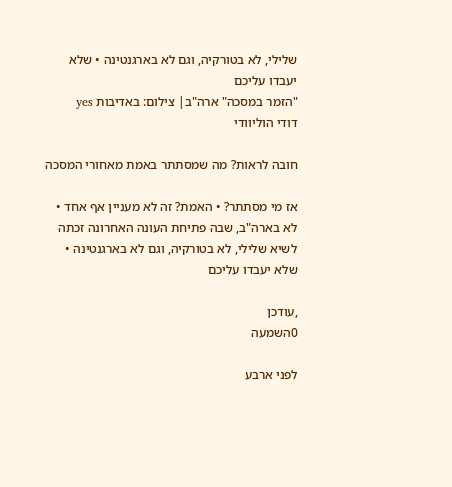שלילי, לא בטורקיה, וגם לא בארגנטינה • שלא יעבדו עליכם
"הזמר במסכה" ארה"ב| צילום: באדיבות yes
דודי הוליוודי

חובה לראות? מה שמסתתר באמת מאחורי המסכה

אז מי מסתתר? • האמת? זה לא מעניין אף אחד • לא בארה"ב, שבה פתיחת העונה האחרונה זכתה לשיא שלילי, לא בטורקיה, וגם לא בארגנטינה • שלא יעבדו עליכם

,עודכן
0השמעה

לפני ארבע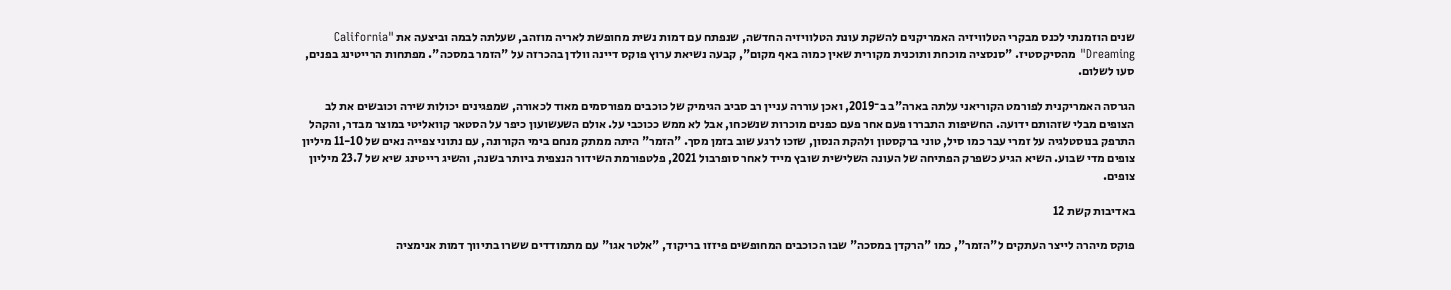שנים הוזמנתי לכנס מבקרי הטלוויזיה האמריקנים להשקת עונת הטלוויזיה החדשה, שנפתח עם דמות נשית מחופשת לאריה מוזהב, שעלתה לבמה וביצעה את "California Dreaming" מהסיקסטיז. "סנסציה מוכחת ותוכנית מקורית שאין כמוה באף מקום", קבעה נשיאת ערוץ פוקס דיינה וולדן בהכרזה על "הזמר במסכה". מפתחות הרייטינג בפנים, סעו לשלום.

הגרסה האמריקנית לפורמט הקוריאני עלתה בארה"ב ב־2019, ואכן עוררה עניין רב סביב הגימיק של כוכבים מפורסמים מאוד לכאורה, שמפגינים יכולות שירה וכובשים את לב הצופים מבלי שזהותם ידועה. החשיפות התבררו פעם אחר פעם כפנים מוכרות שנשכחו, אבל לא ממש ככוכבי על. אולם השעשועון כיפר על הסטאר קוואליטי במוצר מבדר, והקהל התרפק בנוסטלגיה על זמרי עבר כמו סיל, טוני ברקסטון ולהקת הנסון, שזכו לרגע שוב בזמן מסך. "הזמר" היתה ממתק מנחם בימי הקורונה, עם נתוני צפייה נאים של 11-10 מיליון צופים מדי שבוע. השיא הגיע כשפרק הפתיחה של העונה השלישית שובץ מייד לאחר סופרבול 2021, פלטפורמת השידור הנצפית ביותר בשנה, והשיג רייטינג שיא של 23.7 מיליון צופים.

באדיבות קשת 12

פוקס מיהרה לייצר העתקים ל"הזמר", כמו "הרקדן במסכה" שבו הכוכבים המחופשים פיזזו בריקוד, "אלטר אגו" עם מתמודדים ששרו בתיווך דמות אנימציה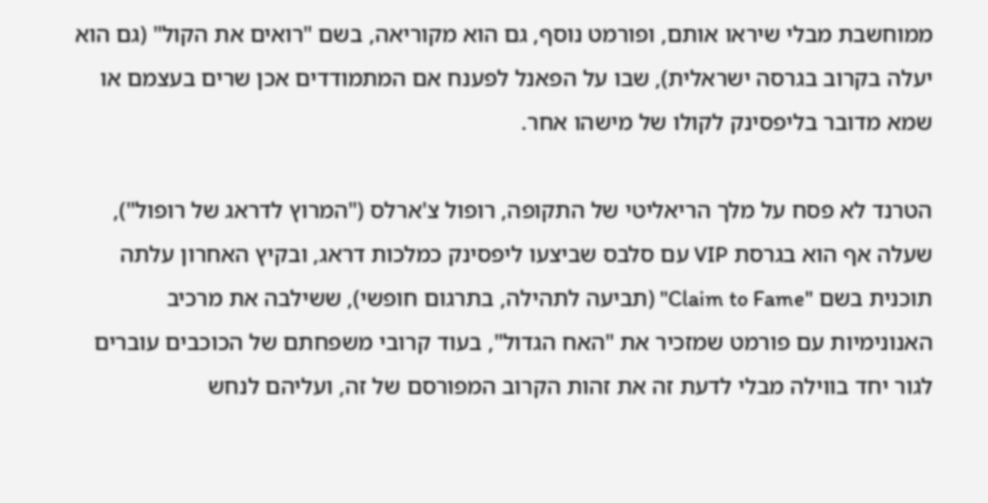ממוחשבת מבלי שיראו אותם, ופורמט נוסף, גם הוא מקוריאה, בשם "רואים את הקול" (גם הוא יעלה בקרוב בגרסה ישראלית), שבו על הפאנל לפענח אם המתמודדים אכן שרים בעצמם או שמא מדובר בליפסינק לקולו של מישהו אחר.

הטרנד לא פסח על מלך הריאליטי של התקופה, רופול צ'ארלס ("המרוץ לדראג של רופול"), שעלה אף הוא בגרסת VIP עם סלבס שביצעו ליפסינק כמלכות דראג, ובקיץ האחרון עלתה תוכנית בשם "Claim to Fame" (תביעה לתהילה, בתרגום חופשי), ששילבה את מרכיב האנונימיות עם פורמט שמזכיר את "האח הגדול", בעוד קרובי משפחתם של הכוכבים עוברים לגור יחד בווילה מבלי לדעת זה את זהות הקרוב המפורסם של זה, ועליהם לנחש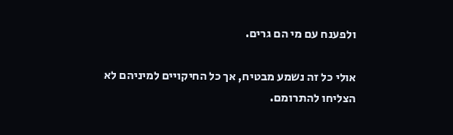ולפענח עם מי הם גרים.

אולי כל זה נשמע מבטיח, אך כל החיקויים למיניהם לא הצליחו להתרומם.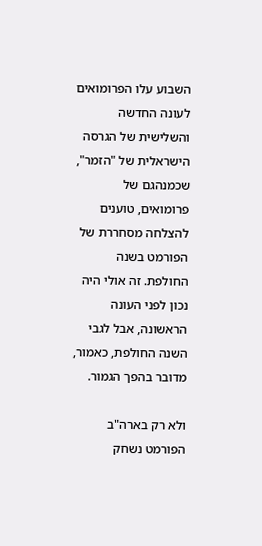השבוע עלו הפרומואים לעונה החדשה והשלישית של הגרסה הישראלית של "הזמר", שכמנהגם של פרומואים, טוענים להצלחה מסחררת של הפורמט בשנה החולפת. זה אולי היה נכון לפני העונה הראשונה, אבל לגבי השנה החולפת, כאמור, מדובר בהפך הגמור.

ולא רק בארה"ב הפורמט נשחק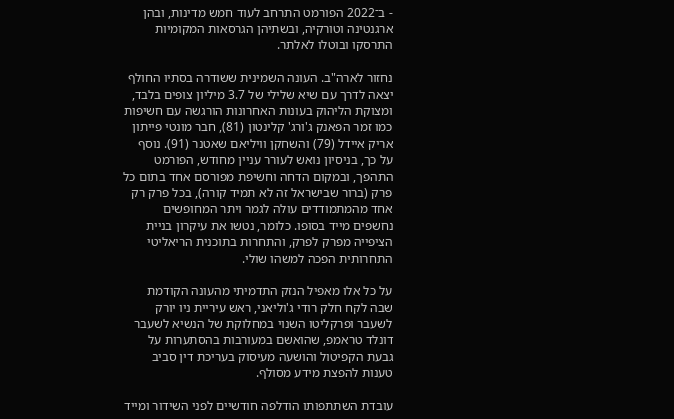- ב־2022 הפורמט התרחב לעוד חמש מדינות, ובהן ארגנטינה וטורקיה, ובשתיהן הגרסאות המקומיות התרסקו ובוטלו לאלתר.

נחזור לארה"ב. העונה השמינית ששודרה בסתיו החולף יצאה לדרך עם שיא שלילי של 3.7 מיליון צופים בלבד, ומצוקת הליהוק בעונות האחרונות הורגשה עם חשיפות כמו זמר הפאנק ג'ורג' קלינטון (81), חבר מונטי פייתון אריק איידל (79) והשחקן וויליאם שאטנר (91). נוסף על כך, בניסיון נואש לעורר עניין מחודש, הפורמט התהפך, ובמקום הדחה וחשיפת מפורסם אחד בתום כל פרק (ברור שבישראל זה לא תמיד קורה), בכל פרק רק אחד מהמתמודדים עולה לגמר ויתר המחופשים נחשפים מייד בסופו. כלומר, נטשו את עיקרון בניית הציפייה מפרק לפרק, והתחרות בתוכנית הריאליטי התחרותית הפכה למשהו שולי.

על כל אלו מאפיל הנזק התדמיתי מהעונה הקודמת שבה לקח חלק רודי ג'וליאני, ראש עיריית ניו יורק לשעבר ופרקליטו השנוי במחלוקת של הנשיא לשעבר דונלד טראמפ, שהואשם במעורבות בהסתערות על גבעת הקפיטול והושעה מעיסוק בעריכת דין סביב טענות להפצת מידע מסולף.

עובדת השתתפותו הודלפה חודשיים לפני השידור ומייד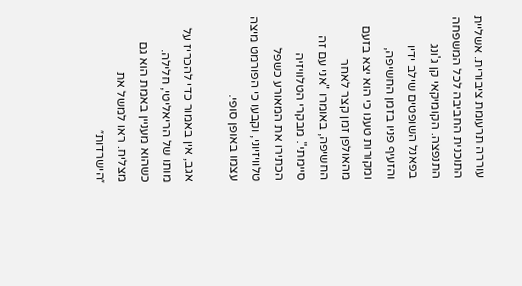עוררה תרעומת ציבורית. אשליית התוכנית החביבה לכל המשפחה התנפצה. הקומיקאי קן ג'ונג בפאנל השופטים שילב ידיו והזעיף פניו בזמן החשיפה, ומקורות טענו כי הוא יצא בזעם מהאולפן זמן קצר לאחר החשיפה, באומרו "אני עם זה סיימתי". מבקרי הטלוויזיה הכתירו את המאורע כשפל טלוויזיוני, וקבעו כי הפורמט מיצה עצמו באופן סופי.

אגב, אין באמור כדי להכריז על מותו של הריאליטי, חלילה. כשהוא מעניין באמת הוא גם מצליח. ראו למשל את ״הישרדות״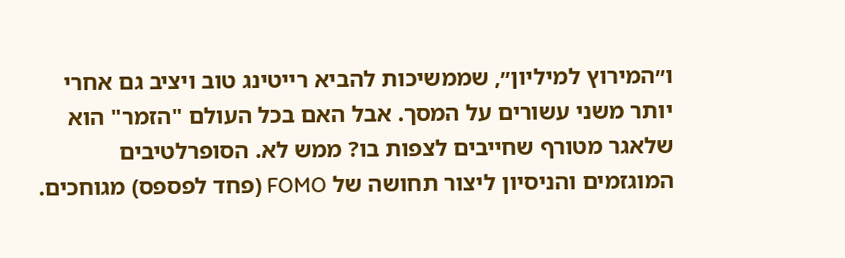ו״המירוץ למיליון״, שממשיכות להביא רייטינג טוב ויציב גם אחרי יותר משני עשורים על המסך. אבל האם בכל העולם "הזמר" הוא שלאגר מטורף שחייבים לצפות בו? ממש לא. הסופרלטיבים המוגזמים והניסיון ליצור תחושה של FOMO (פחד לפספס) מגוחכים.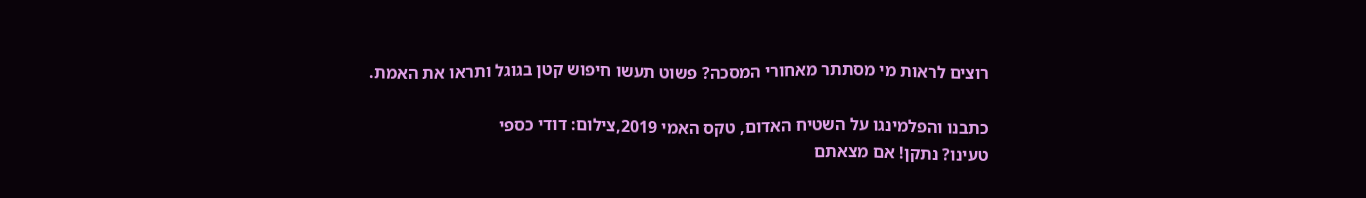רוצים לראות מי מסתתר מאחורי המסכה? פשוט תעשו חיפוש קטן בגוגל ותראו את האמת.

כתבנו והפלמינגו על השטיח האדום, טקס האמי 2019,צילום: דודי כספי
טעינו? נתקן! אם מצאתם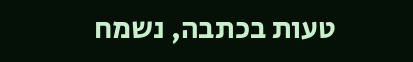טעות בכתבה, נשמח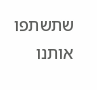שתשתפו אותנו